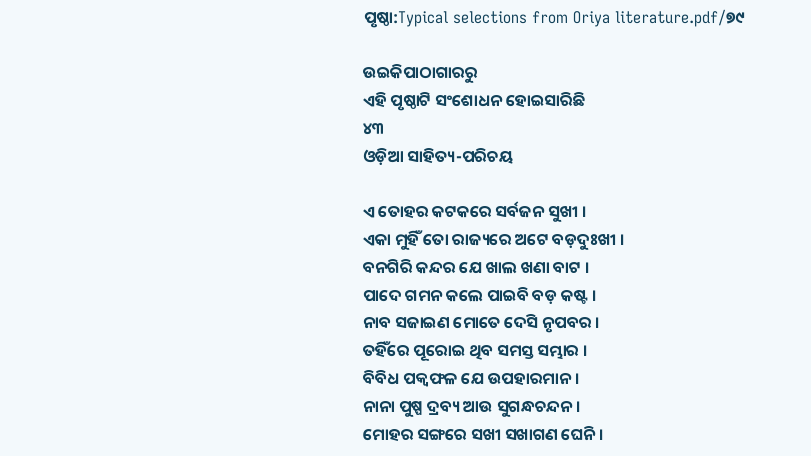ପୃଷ୍ଠା:Typical selections from Oriya literature.pdf/୭୯

ଉଇକିପାଠାଗାର‌ରୁ
ଏହି ପୃଷ୍ଠାଟି ସଂଶୋଧନ ହୋଇସାରିଛି
୪୩
ଓଡ଼ିଆ ସାହିତ୍ୟ-ପରିଚୟ

ଏ ତୋହର କଟକରେ ସର୍ବଜନ ସୁଖୀ ।
ଏକା ମୁହିଁ ତୋ ରାଜ୍ୟରେ ଅଟେ ବଡ଼ଦୁଃଖୀ ।
ବନ‌ଗିରି କନ୍ଦର ଯେ ଖାଲ ଖଣା ବାଟ ।
ପାଦେ ଗମନ କଲେ ପାଇବି ବଡ଼ କଷ୍ଟ ।
ନାବ ସଜାଇଣ ମୋତେ ଦେସି ନୃପବର ।
ତ‌ହିଁରେ ପୂରୋଇ ଥିବ ସମସ୍ତ ସମ୍ଭାର ।
ବିବିଧ ପକ୍ୱଫଳ ଯେ ଉପ‌ହାରମାନ ।
ନାନା ପୁଷ୍ପ ଦ୍ରବ୍ୟ ଆଉ ସୁଗନ୍ଧଚନ୍ଦନ ।
ମୋହର ସଙ୍ଗରେ ସଖୀ ସଖାଗଣ ଘେନି ।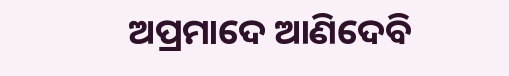ଅପ୍ରମାଦେ ଆଣିଦେବି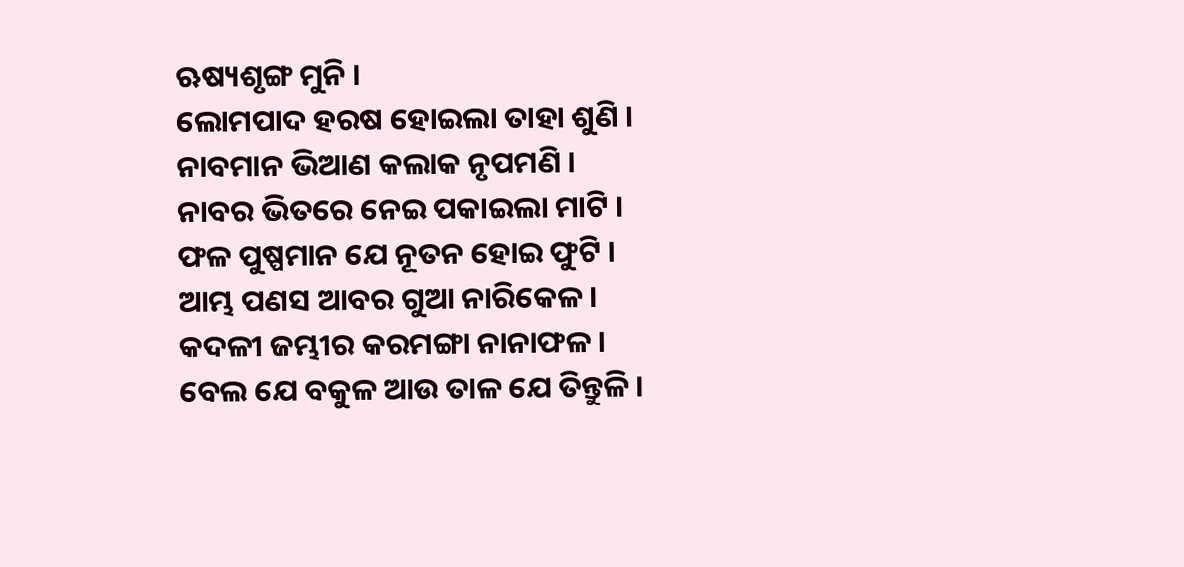ଋଷ୍ୟଶୃଙ୍ଗ ମୁନି ।
ଲୋମ‌ପାଦ ହରଷ ହୋଇଲା ତାହା ଶୁଣି ।
ନାବମାନ ଭିଆଣ କଲାକ ନୃପମଣି ।
ନାବର ଭିତରେ ନେଇ ପକାଇଲା ମାଟି ।
ଫଳ ପୁଷ୍ପମାନ ଯେ ନୂତନ ହୋଇ ଫୁଟି ।
ଆମ୍ଭ ପଣସ ଆବର ଗୁଆ ନାରିକେଳ ।
କଦଳୀ ଜମ୍ଭୀର କରମଙ୍ଗା ନାନାଫଳ ।
ବେଲ ଯେ ବକୁଳ ଆଉ ତାଳ ଯେ ତିନ୍ତୁଳି ।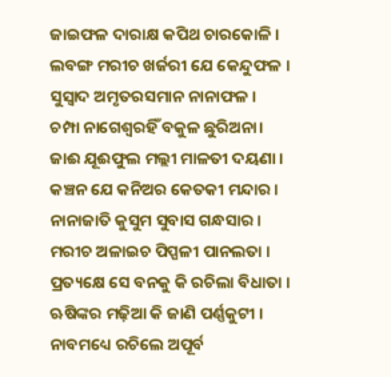ଜାଇଫଳ ଦାରାକ୍ଷ କପିଥ ଚାରକୋଳି ।
ଲବଙ୍ଗ ମରୀଚ ଖର୍ଜରୀ ଯେ କେନ୍ଦୁଫଳ ।
ସୁସ୍ୱାଦ ଅମୃତରସମାନ ନାନାଫଳ ।
ଚମ୍ପା ନାଗେଶ୍ୱରହିଁ ବକୁଳ ଛୁରିଅନା।
ଜାଈ ଯୂଈଫୁଲ ମଲ୍ଲୀ ମାଳତୀ ଦ‌ୟଣା ।
କଞ୍ଚନ ଯେ କନିଅର କେତକୀ ମନ୍ଦାର ।
ନାନାଜାତି କୁସୁମ ସୁବାସ ଗନ୍ଧସାର ।
ମରୀଚ ଅଳାଇଚ ପିପ୍ପଳୀ ପାନଲତା ।
ପ୍ରତ୍ୟକ୍ଷେ ସେ ବନ‌କୁ କି ରଚିଲା ବିଧାତା ।
ଋଷିଙ୍କର ମଢ଼ିଆ କି ଜାଣି ପର୍ଣ୍ଣକୁଟୀ ।
ନାବମଧ୍ୟେ ରଚିଲେ ଅପୂର୍ବ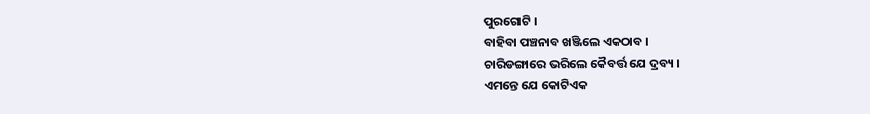ପୁରଗୋଟି ।
ବାହିବା ପଞ୍ଚନାବ ଖଞ୍ଜିଲେ ଏକଠାବ ।
ଚାରିଡଙ୍ଗାରେ ଭରିଲେ କୈବର୍ତ୍ତ ଯେ ଦ୍ରବ୍ୟ ।
ଏମନ୍ତେ ଯେ କୋଟିଏକ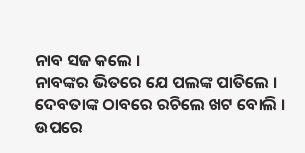ନାବ ସଜ କଲେ ।
ନାବଙ୍କର ଭିତରେ ଯେ ପଲଙ୍କ ପାତିଲେ ।
ଦେବତାଙ୍କ ଠାବରେ ରଚିଲେ ଖଟ ବୋଲି ।
ଉପରେ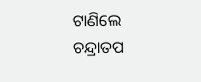ଟାଣିଲେ ଚନ୍ଦ୍ରାତପ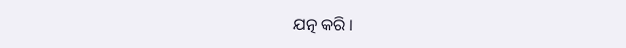ଯତ୍ନ କରି ।